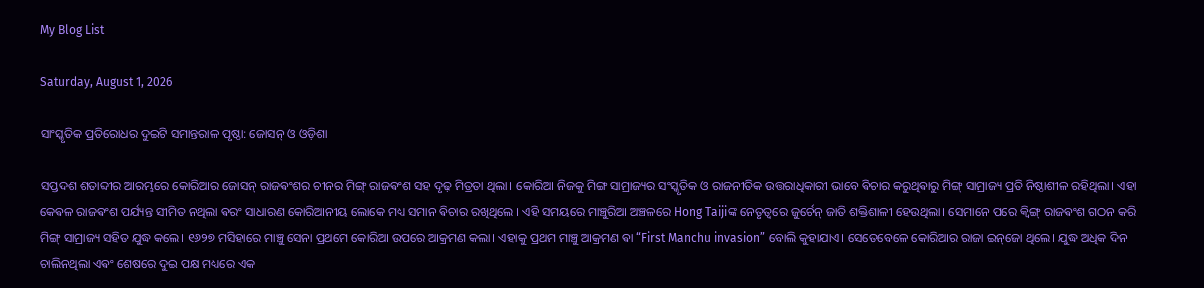My Blog List

Saturday, August 1, 2026

ସାଂସ୍କୃତିକ ପ୍ରତିରୋଧର ଦୁଇଟି ସମାନ୍ତରାଳ ପୃଷ୍ଠା: ଜୋସନ୍ ଓ ଓଡ଼ିଶା

ସପ୍ତଦଶ ଶତାବ୍ଦୀର ଆରମ୍ଭରେ କୋରିଆର ଜୋସନ୍ ରାଜଵଂଶର ଚୀନର ମିଙ୍ଗ୍ ରାଜଵଂଶ ସହ ଦୃଢ଼ ମିତ୍ରତା ଥିଲା। କୋରିଆ ନିଜକୁ ମିଙ୍ଗ ସାମ୍ରାଜ୍ୟର ସଂସ୍କୃତିକ ଓ ରାଜନୀତିକ ଉତ୍ତରାଧିକାରୀ ଭାବେ ଵିଚାର କରୁଥିଵାରୁ ମିଙ୍ଗ୍ ସାମ୍ରାଜ୍ୟ ପ୍ରତି ନିଷ୍ଠାଶୀଳ ରହିଥିଲା। ଏହା କେଵଳ ରାଜଵଂଶ ପର୍ଯ୍ୟନ୍ତ ସୀମିତ ନଥିଲା ଵରଂ ସାଧାରଣ କୋରିଆନୀୟ ଲୋକେ ମଧ୍ୟ ସମାନ ଵିଚାର ରଖିଥିଲେ । ଏହି ସମୟରେ ମାଞ୍ଚୁରିଆ ଅଞ୍ଚଳରେ Hong Taijiଙ୍କ ନେତୃତ୍ୱରେ ଜୁର୍ଚେନ୍ ଜାତି ଶକ୍ତିଶାଳୀ ହେଉଥିଲା। ସେମାନେ ପରେ କ୍ବିଙ୍ଗ୍ ରାଜଵଂଶ ଗଠନ କରି ମିଙ୍ଗ୍ ସାମ୍ରାଜ୍ୟ ସହିତ ଯୁଦ୍ଧ କଲେ। ୧୬୨୭ ମସିହାରେ ମାଞ୍ଚୁ ସେନା ପ୍ରଥମେ କୋରିଆ ଉପରେ ଆକ୍ରମଣ କଲା। ଏହାକୁ ପ୍ରଥମ ମାଞ୍ଚୁ ଆକ୍ରମଣ ଵା “First Manchu invasion” ବୋଲି କୁହାଯାଏ। ସେତେବେଳେ କୋରିଆର ରାଜା ଇନ୍‌ଜୋ ଥିଲେ। ଯୁଦ୍ଧ ଅଧିକ ଦିନ ଚାଲିନଥିଲା ଏଵଂ ଶେଷରେ ଦୁଇ ପକ୍ଷ ମଧ୍ୟରେ ଏକ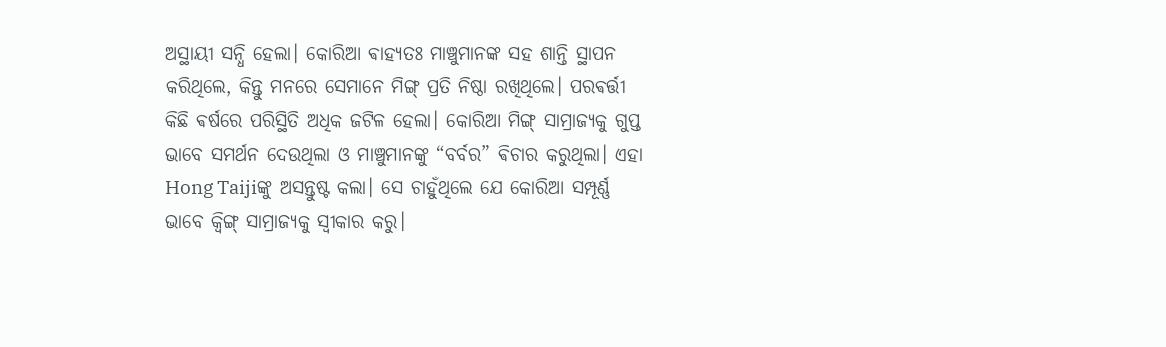ଅସ୍ଥାୟୀ ସନ୍ଧି ହେଲା। କୋରିଆ ଵାହ୍ୟତଃ ମାଞ୍ଚୁମାନଙ୍କ ସହ ଶାନ୍ତି ସ୍ଥାପନ କରିଥିଲେ, କିନ୍ତୁ ମନରେ ସେମାନେ ମିଙ୍ଗ୍ ପ୍ରତି ନିଷ୍ଠା ରଖିଥିଲେ। ପରଵର୍ତ୍ତୀ କିଛି ଵର୍ଷରେ ପରିସ୍ଥିତି ଅଧିକ ଜଟିଳ ହେଲା। କୋରିଆ ମିଙ୍ଗ୍ ସାମ୍ରାଜ୍ୟକୁ ଗୁପ୍ତ ଭାବେ ସମର୍ଥନ ଦେଉଥିଲା ଓ ମାଞ୍ଚୁମାନଙ୍କୁ “ବର୍ବର” ଵିଚାର କରୁଥିଲା। ଏହା Hong Taijiଙ୍କୁ ଅସନ୍ତୁଷ୍ଟ କଲା। ସେ ଚାହୁଁଥିଲେ ଯେ କୋରିଆ ସମ୍ପୂର୍ଣ୍ଣ ଭାବେ କ୍ୱିଙ୍ଗ୍ ସାମ୍ରାଜ୍ୟକୁ ସ୍ୱୀକାର କରୁ।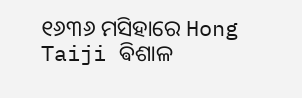୧୬୩୬ ମସିହାରେ Hong Taiji ଵିଶାଳ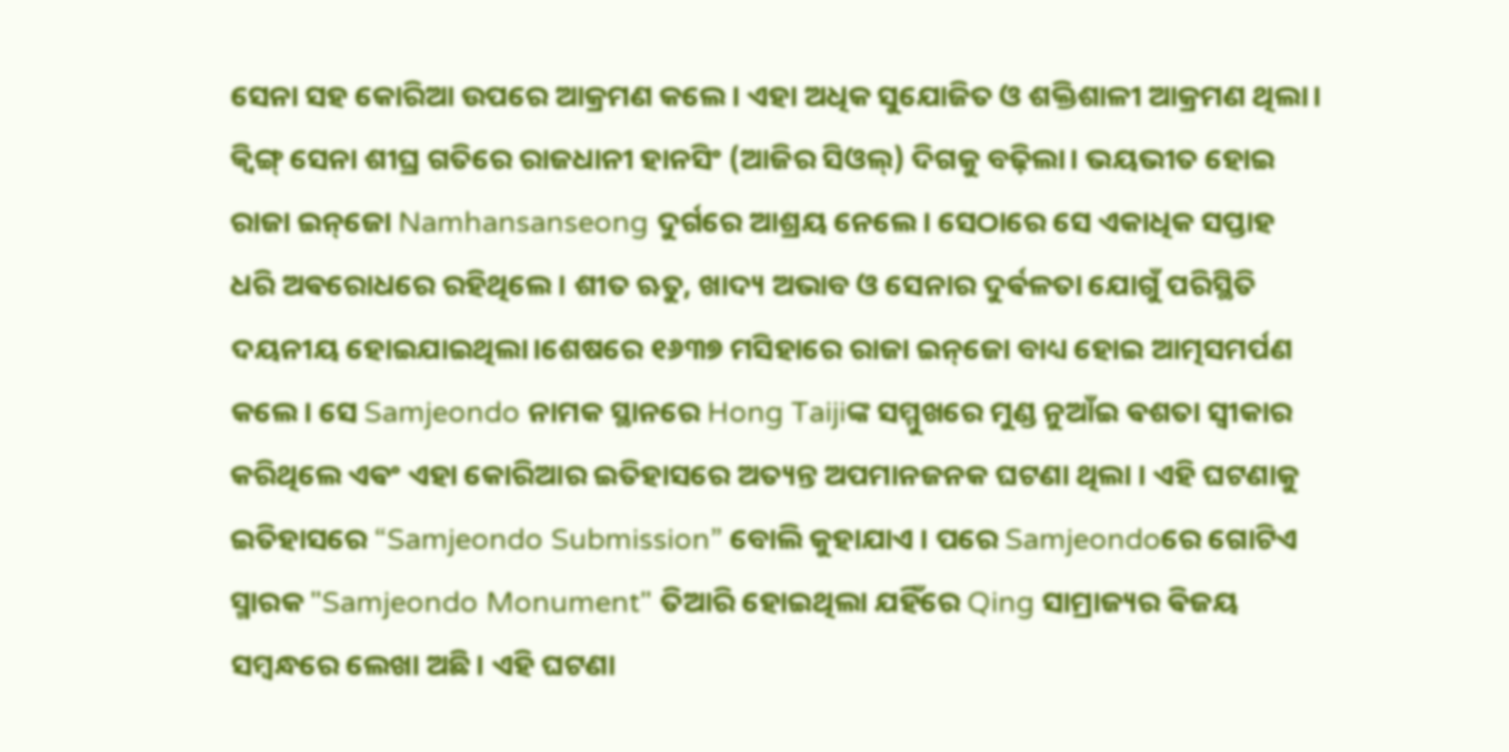ସେନା ସହ କୋରିଆ ଉପରେ ଆକ୍ରମଣ କଲେ। ଏହା ଅଧିକ ସୁଯୋଜିତ ଓ ଶକ୍ତିଶାଳୀ ଆକ୍ରମଣ ଥିଲା। କ୍ୱିଙ୍ଗ୍ ସେନା ଶୀଘ୍ର ଗତିରେ ରାଜଧାନୀ ହାନସିଂ (ଆଜିର ସିଓଲ୍) ଦିଗକୁ ବଢ଼ିଲା। ଭୟଭୀତ ହୋଇ ରାଜା ଇନ୍‌ଜୋ Namhansanseong ଦୁର୍ଗରେ ଆଶ୍ରୟ ନେଲେ। ସେଠାରେ ସେ ଏକାଧିକ ସପ୍ତାହ ଧରି ଅଵରୋଧରେ ରହିଥିଲେ। ଶୀତ ଋତୁ, ଖାଦ୍ୟ ଅଭାବ ଓ ସେନାର ଦୁର୍ଵଳତା ଯୋଗୁଁ ପରିସ୍ଥିତି ଦୟନୀୟ ହୋଇଯାଇଥିଲା।ଶେଷରେ ୧୬୩୭ ମସିହାରେ ରାଜା ଇନ୍‌ଜୋ ବାଧ୍ୟ ହୋଇ ଆତ୍ମସମର୍ପଣ କଲେ। ସେ Samjeondo ନାମକ ସ୍ଥାନରେ Hong Taijiଙ୍କ ସମ୍ମୁଖରେ ମୁଣ୍ଡ ନୁଆଁଇ ଵଶତା ସ୍ଵୀକାର କରିଥିଲେ ଏଵଂ ଏହା କୋରିଆର ଇତିହାସରେ ଅତ୍ୟନ୍ତ ଅପମାନଜନକ ଘଟଣା ଥିଲା । ଏହି ଘଟଣାକୁ ଇତିହାସରେ “Samjeondo Submission” ବୋଲି କୁହାଯାଏ । ପରେ Samjeondoରେ ଗୋଟିଏ ସ୍ମାରକ "Samjeondo Monument" ତିଆରି ହୋଇଥିଲା ଯହିଁରେ Qing ସାମ୍ରାଜ୍ୟର ଵିଜୟ ସମ୍ବନ୍ଧରେ ଲେଖା ଅଛି। ଏହି ଘଟଣା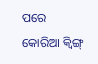ପରେ କୋରିଆ କ୍ୱିଙ୍ଗ୍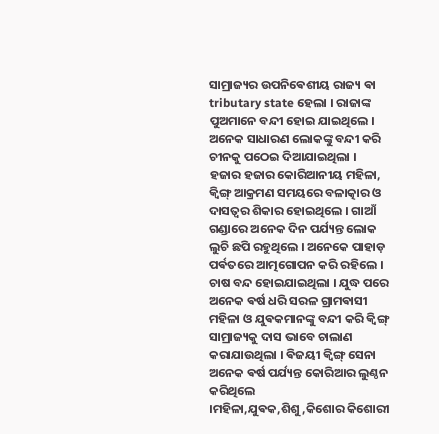ସାମ୍ରାଜ୍ୟର ଉପନିଵେଶୀୟ ରାଜ୍ୟ ଵା tributary state ହେଲା । ରାଜାଙ୍କ ପୁଅମାନେ ବନ୍ଦୀ ହୋଇ ଯାଇଥିଲେ ‌। ଅନେକ ସାଧାରଣ ଲୋକଙ୍କୁ ବନ୍ଦୀ କରି ଚୀନକୁ ପଠେଇ ଦିଆଯାଇଥିଲା । ହଜାର ହଜାର କୋରିଆନୀୟ ମହିଳା, କ୍ଵିଙ୍ଗ୍ ଆକ୍ରମଣ ସମୟରେ ବଳାତ୍କାର ଓ ଦାସତ୍ଵର ଶିକାର ହୋଇଥିଲେ । ଗାଆଁ ଗଣ୍ଡାରେ ଅନେକ ଦିନ ପର୍ଯ୍ୟନ୍ତ ଲୋକ ଲୁଚି ଛପି ରହୁଥିଲେ । ଅନେକେ ପାହାଡ଼ ପର୍ଵତରେ ଆତ୍ମଗୋପନ କରି ରହିଲେ । ଚାଷ ବନ୍ଦ ହୋଇଯାଇଥିଲା । ଯୁଦ୍ଧ ପରେ ଅନେକ ଵର୍ଷ ଧରି ସରଳ ଗ୍ରାମଵାସୀ ମହିଳା ଓ ଯୁଵକମାନଙ୍କୁ ବନ୍ଦୀ କରି କ୍ଵିଙ୍ଗ୍ ସାମ୍ରାଜ୍ୟକୁ ଦାସ ଭାବେ ଚାଲାଣ କରାଯାଉଥିଲା । ଵିଜୟୀ କ୍ଵିଙ୍ଗ୍ ସେନା ଅନେକ ଵର୍ଷ ପର୍ଯ୍ୟନ୍ତ କୋରିଆର ଲୁଣ୍ଠନ କରିଥିଲେ ।ମହିଳା,ଯୁଵକ,ଶିଶୁ,କିଶୋର କିଶୋରୀ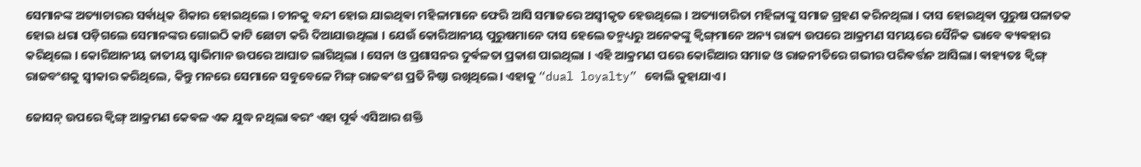ସେମାନଙ୍କ ଅତ୍ୟାଚାରର ସର୍ଵାଧିକ ଶିକାର ହୋଇଥିଲେ । ଚୀନକୁ ବନ୍ଦୀ ହୋଇ ଯାଇଥିଵା ମହିଳାମାନେ ଫେରି ଆସି ସମାଜରେ ଅସ୍ୱୀକୃତ ହେଉଥିଲେ । ଅତ୍ୟାଚାରିତା ମହିଳାଙ୍କୁ ସମାଜ ଗ୍ରହଣ କରିନଥିଲା । ଦାସ ହୋଇଥିଵା ପୁରୁଷ ପଳାତକ ହୋଇ ଧରା ପଡ଼ିଗଲେ ସେମାନଙ୍କର ଗୋଇଠି କାଟି ଛୋଟା କରି ଦିଆଯାଉଥିଲା । ଯେଉଁ କୋରିଆନୀୟ ପୁରୁଷମାନେ ଦାସ ହେଲେ ତନ୍ମଧ୍ୟରୁ ଅନେକଙ୍କୁ କ୍ଵିଙ୍ଗ୍‌ମାନେ ଅନ୍ୟ ରାଜ୍ୟ ଉପରେ ଆକ୍ରମଣ ସମୟରେ ସୈନିକ ଭାବେ ଵ୍ୟଵହାର କରିଥିଲେ । କୋରିଆନୀୟ ଜାତୀୟ ସ୍ଵାଭିମାନ ଉପରେ ଆଘାତ ଲାଗିଥିଲା । ସେନା ଓ ପ୍ରଶାସନର ଦୁର୍ଵଳତା ପ୍ରକାଶ ପାଇଥିଲା । ଏହି ଆକ୍ରମଣ ପରେ କୋରିଆର ସମାଜ ଓ ରାଜନୀତିରେ ଗଭୀର ପରିଵର୍ତ୍ତନ ଆସିଲା। ଵାହ୍ୟତଃ କ୍ଵିଙ୍ଗ୍ ରାଜବଂଶକୁ ସ୍ୱୀକାର କରିଥିଲେ, କିନ୍ତୁ ମନରେ ସେମାନେ ସବୁବେଳେ ମିଙ୍ଗ୍ ରାଜଵଂଶ ପ୍ରତି ନିଷ୍ଠା ରଖିଥିଲେ। ଏହାକୁ “dual loyalty” ବୋଲି କୁହାଯାଏ।

ଜୋସନ୍ ଉପରେ କ୍ଵିଙ୍ଗ୍ ଆକ୍ରମଣ କେଵଳ ଏକ ଯୁଦ୍ଧ ନଥିଲା ଵରଂ ଏହା ପୂର୍ଵ ଏସିଆର ଶକ୍ତି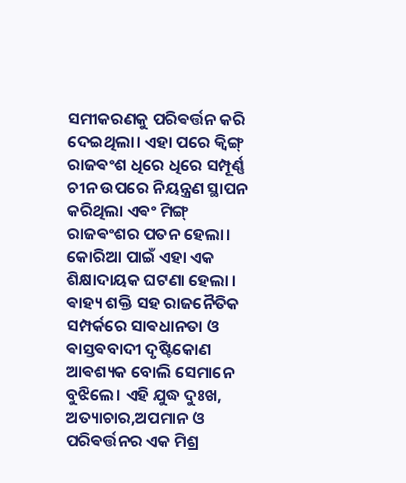ସମୀକରଣକୁ ପରିଵର୍ତ୍ତନ କରି ଦେଇଥିଲା। ଏହା ପରେ କ୍ବିଙ୍ଗ୍ ରାଜଵଂଶ ଧିରେ ଧିରେ ସମ୍ପୂର୍ଣ୍ଣ ଚୀନ ଉପରେ ନିୟନ୍ତ୍ରଣ ସ୍ଥାପନ କରିଥିଲା ଏଵଂ ମିଙ୍ଗ୍ ରାଜଵଂଶର ପତନ ହେଲା। କୋରିଆ ପାଇଁ ଏହା ଏକ ଶିକ୍ଷାଦାୟକ ଘଟଣା ହେଲା । ଵାହ୍ୟ ଶକ୍ତି ସହ ରାଜନୈତିକ ସମ୍ପର୍କରେ ସାଵଧାନତା ଓ ଵାସ୍ତଵବାଦୀ ଦୃଷ୍ଟିକୋଣ ଆଵଶ୍ୟକ ବୋଲି ସେମାନେ ବୁଝିଲେ। ଏହି ଯୁଦ୍ଧ ଦୁଃଖ, ଅତ୍ୟାଚାର,ଅପମାନ ଓ ପରିଵର୍ତ୍ତନର ଏକ ମିଶ୍ର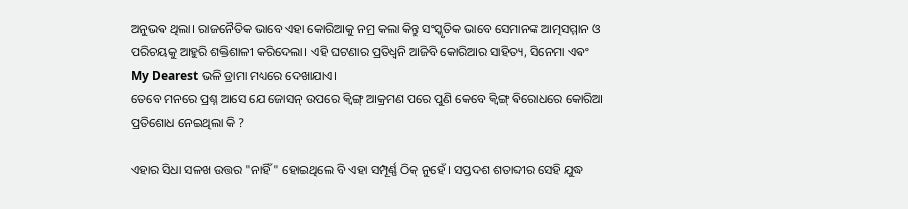ଅନୁଭଵ ଥିଲା। ରାଜନୈତିକ ଭାବେ ଏହା କୋରିଆକୁ ନମ୍ର କଲା କିନ୍ତୁ ସଂସ୍କୃତିକ ଭାବେ ସେମାନଙ୍କ ଆତ୍ମସମ୍ମାନ ଓ ପରିଚୟକୁ ଆହୁରି ଶକ୍ତିଶାଳୀ କରିଦେଲା। ଏହି ଘଟଣାର ପ୍ରତିଧ୍ୱନି ଆଜିବି କୋରିଆର ସାହିତ୍ୟ, ସିନେମା ଏଵଂ My Dearest ଭଳି ଡ୍ରାମା ମଧ୍ୟରେ ଦେଖାଯାଏ।
ତେବେ ମନରେ ପ୍ରଶ୍ନ ଆସେ ଯେ ଜୋସନ୍ ଉପରେ କ୍ବିଙ୍ଗ୍ ଆକ୍ରମଣ ପରେ ପୁଣି କେବେ କ୍ଵିଙ୍ଗ୍ ଵିରୋଧରେ କୋରିଆ ପ୍ରତିଶୋଧ ନେଇଥିଲା କି ?

ଏହାର ସିଧା ସଳଖ ଉତ୍ତର "ନାହିଁ" ହୋଇଥିଲେ ବି ଏହା ସମ୍ପୂର୍ଣ୍ଣ ଠିକ୍ ନୁହେଁ । ସପ୍ତଦଶ ଶତାବ୍ଦୀର ସେହି ଯୁଦ୍ଧ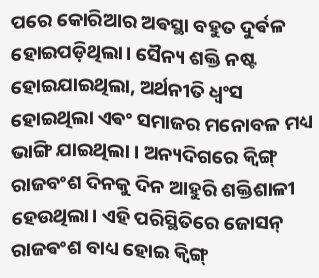ପରେ କୋରିଆର ଅଵସ୍ଥା ବହୁତ ଦୁର୍ଵଳ ହୋଇପଡ଼ିଥିଲା। ସୈନ୍ୟ ଶକ୍ତି ନଷ୍ଟ ହୋଇଯାଇଥିଲା, ଅର୍ଥନୀତି ଧ୍ୱଂସ ହୋଇଥିଲା ଏଵଂ ସମାଜର ମନୋବଳ ମଧ୍ୟ ଭାଙ୍ଗି ଯାଇଥିଲା । ଅନ୍ୟଦିଗରେ କ୍ଵିଙ୍ଗ୍ ରାଜବଂଶ ଦିନକୁ ଦିନ ଆହୁରି ଶକ୍ତିଶାଳୀ ହେଉଥିଲା। ଏହି ପରିସ୍ଥିତିରେ ଜୋସନ୍ ରାଜଵଂଶ ବାଧ୍ୟ ହୋଇ କ୍ଵିଙ୍ଗ୍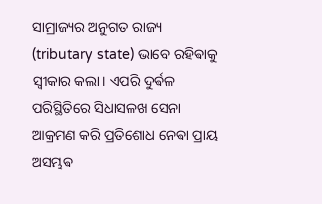ସାମ୍ରାଜ୍ୟର ଅନୁଗତ ରାଜ୍ୟ (tributary state) ଭାବେ ରହିଵାକୁ ସ୍ୱୀକାର କଲା। ଏପରି ଦୁର୍ଵଳ ପରିସ୍ଥିତିରେ ସିଧାସଳଖ ସେନା ଆକ୍ରମଣ କରି ପ୍ରତିଶୋଧ ନେଵା ପ୍ରାୟ ଅସମ୍ଭଵ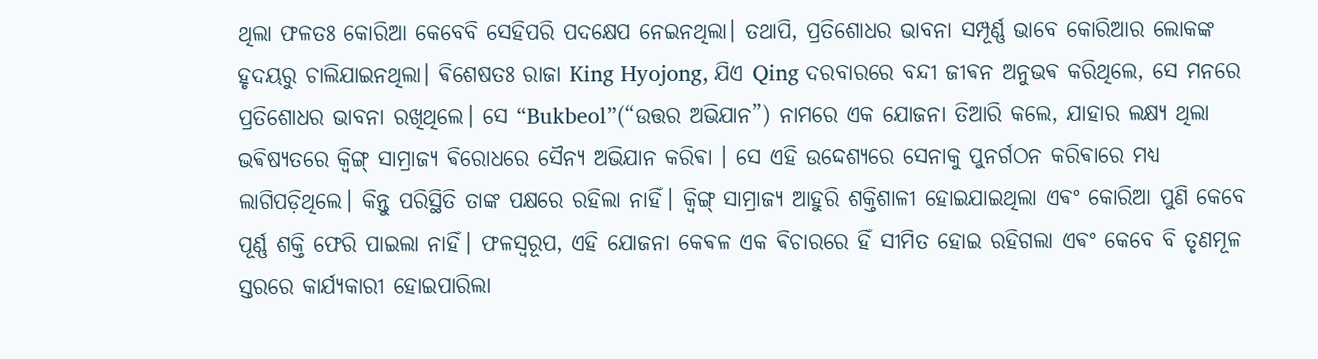ଥିଲା ଫଳତଃ କୋରିଆ କେବେବି ସେହିପରି ପଦକ୍ଷେପ ନେଇନଥିଲା। ତଥାପି, ପ୍ରତିଶୋଧର ଭାବନା ସମ୍ପୂର୍ଣ୍ଣ ଭାବେ କୋରିଆର ଲୋକଙ୍କ ହୃଦୟରୁ ଚାଲିଯାଇନଥିଲା। ଵିଶେଷତଃ ରାଜା King Hyojong, ଯିଏ Qing ଦରବାରରେ ବନ୍ଦୀ ଜୀଵନ ଅନୁଭଵ କରିଥିଲେ, ସେ ମନରେ ପ୍ରତିଶୋଧର ଭାବନା ରଖିଥିଲେ। ସେ “Bukbeol”(“ଉତ୍ତର ଅଭିଯାନ”) ନାମରେ ଏକ ଯୋଜନା ତିଆରି କଲେ, ଯାହାର ଲକ୍ଷ୍ୟ ଥିଲା ଭଵିଷ୍ୟତରେ କ୍ଵିଙ୍ଗ୍ ସାମ୍ରାଜ୍ୟ ଵିରୋଧରେ ସୈନ୍ୟ ଅଭିଯାନ କରିଵା । ସେ ଏହି ଉଦ୍ଦେଶ୍ୟରେ ସେନାକୁ ପୁନର୍ଗଠନ କରିଵାରେ ମଧ୍ୟ ଲାଗିପଡ଼ିଥିଲେ। କିନ୍ତୁ ପରିସ୍ଥିତି ତାଙ୍କ ପକ୍ଷରେ ରହିଲା ନାହିଁ। କ୍ଵିଙ୍ଗ୍ ସାମ୍ରାଜ୍ୟ ଆହୁରି ଶକ୍ତିଶାଳୀ ହୋଇଯାଇଥିଲା ଏଵଂ କୋରିଆ ପୁଣି କେବେ ପୂର୍ଣ୍ଣ ଶକ୍ତି ଫେରି ପାଇଲା ନାହିଁ। ଫଳସ୍ୱରୂପ, ଏହି ଯୋଜନା କେଵଳ ଏକ ଵିଚାରରେ ହିଁ ସୀମିତ ହୋଇ ରହିଗଲା ଏଵଂ କେବେ ବି ତୃଣମୂଳ ସ୍ତରରେ କାର୍ଯ୍ୟକାରୀ ହୋଇପାରିଲା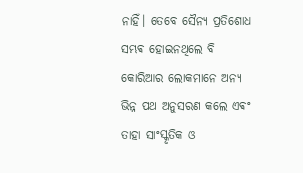ନାହିଁ। ତେବେ ସୈନ୍ୟ ପ୍ରତିଶୋଧ ସମ୍ଭଵ ହୋଇନଥିଲେ ବି କୋରିଆର ଲୋକମାନେ ଅନ୍ୟ ଭିନ୍ନ ପଥ ଅନୁସରଣ କଲେ ଏଵଂ ତାହା ସାଂସ୍କୃତିକ ଓ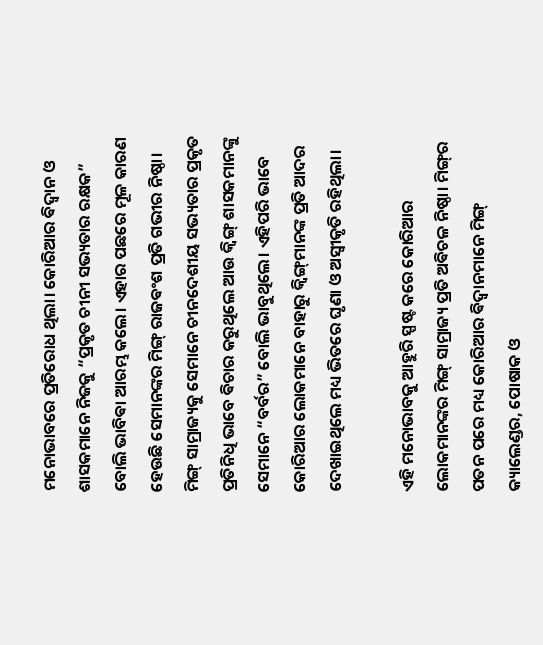ମନୋଭାବରେ ପ୍ରତିରୋଧ ଥିଲା। କୋରିଆର ଵିଦ୍ୱାନ ଓ ଶାସକମାନେ ନିଜକୁ “ପ୍ରକୃତ ଚୀନୀ ସଭ୍ୟତାର ରକ୍ଷକ” ବୋଲି ଭାବିଵା ଆରମ୍ଭ କଲେ। ଏହାର ପଛରେ ମୂଳ କାରଣ ହେଉଛି ସେମାନଙ୍କର ମିଙ୍ଗ୍ ରାଜଵଂଶ ପ୍ରତି ଗଭୀର ନିଷ୍ଠା। ମିଙ୍ଗ୍ ସାମ୍ରାଜ୍ୟକୁ ସେମାନେ ଚୀନଦେଶୀୟ ସଭ୍ୟତାର ପ୍ରକୃତ ପ୍ରତିନିଧି ଭାବେ ଵିଚାର କରୁଥିଲେ ଆଉ କ୍ଵିଙ୍ଗ୍ ଶାସକମାନଙ୍କୁ ସେମାନେ “ବର୍ବର” ବୋଲି ଭାବୁଥିଲେ। ଏହିପରି ଭାବେ କୋରିଆର ଲୋକମାନେ ବାହାରୁ କ୍ଵିଙ୍ଗ୍‌ମାନଙ୍କ ପ୍ରତି ଆଦର ଦେଖାଇଥିଲେ ମଧ୍ୟ ଭିତରେ ଘୃଣା ଓ ଅସ୍ୱୀକୃତି ରହିଥିଲା।

ଏହି ମନୋଭାବକୁ ଆହୁରି ସ୍ପଷ୍ଟ କରେ କୋରିଆର ଲୋକମାନଙ୍କର ମିଙ୍ଗ୍ ସାମ୍ରାଜ୍ୟ ପ୍ରତି ଅଵିଚଳ ନିଷ୍ଠା। ମିଙ୍ଗ୍‌ର ପତନ ପରେ ମଧ୍ୟ କୋରିଆର ଵିଦ୍ୱାନମାନେ ମିଙ୍ଗ୍ କ୍ୟାଲେଣ୍ଡର, ପୋଷାକ ଓ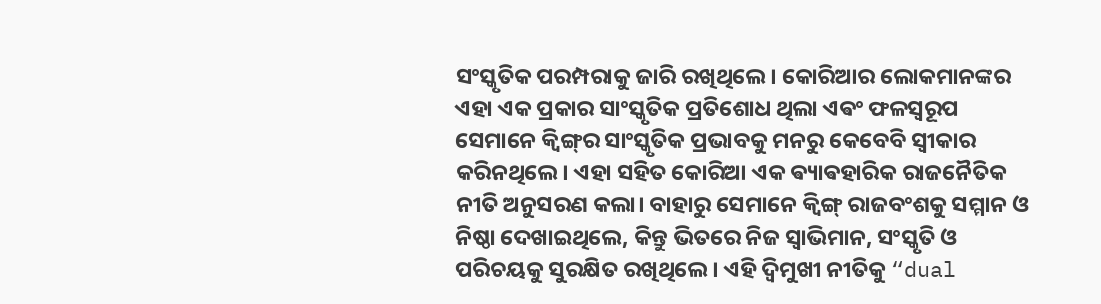ସଂସ୍କୃତିକ ପରମ୍ପରାକୁ ଜାରି ରଖିଥିଲେ। କୋରିଆର ଲୋକମାନଙ୍କର ଏହା ଏକ ପ୍ରକାର ସାଂସ୍କୃତିକ ପ୍ରତିଶୋଧ ଥିଲା ଏଵଂ ଫଳସ୍ଵରୂପ ସେମାନେ କ୍ଵିଙ୍ଗ୍‌ର ସାଂସ୍କୃତିକ ପ୍ରଭାବକୁ ମନରୁ କେବେବି ସ୍ୱୀକାର କରିନଥିଲେ। ଏହା ସହିତ କୋରିଆ ଏକ ଵ୍ୟାଵହାରିକ ରାଜନୈତିକ ନୀତି ଅନୁସରଣ କଲା। ବାହାରୁ ସେମାନେ କ୍ଵିଙ୍ଗ୍ ରାଜବଂଶକୁ ସମ୍ମାନ ଓ ନିଷ୍ଠା ଦେଖାଇଥିଲେ, କିନ୍ତୁ ଭିତରେ ନିଜ ସ୍ୱାଭିମାନ, ସଂସ୍କୃତି ଓ ପରିଚୟକୁ ସୁରକ୍ଷିତ ରଖିଥିଲେ। ଏହି ଦ୍ଵିମୁଖୀ ନୀତିକୁ “dual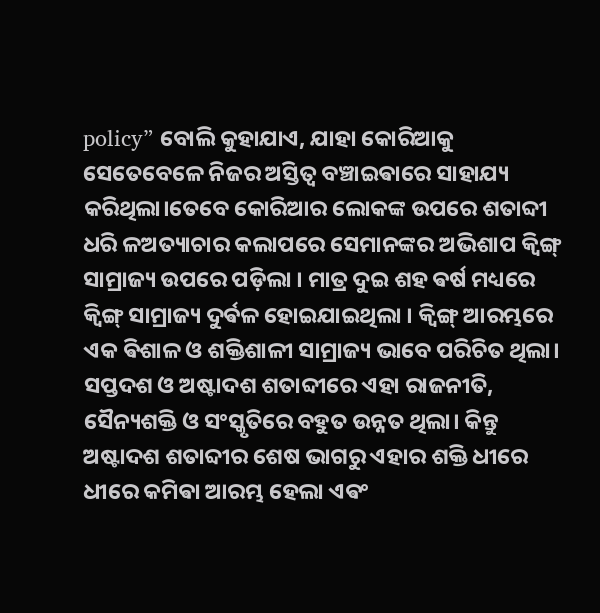policy” ବୋଲି କୁହାଯାଏ, ଯାହା କୋରିଆକୁ ସେତେବେଳେ ନିଜର ଅସ୍ତିତ୍ବ ବଞ୍ଚାଇଵାରେ ସାହାଯ୍ୟ କରିଥିଲା।ତେବେ କୋରିଆର ଲୋକଙ୍କ ଉପରେ ଶତାବ୍ଦୀ ଧରି ଳଅତ୍ୟାଚାର କଲାପରେ ସେମାନଙ୍କର ଅଭିଶାପ କ୍ଵିଙ୍ଗ୍ ସାମ୍ରାଜ୍ୟ ଉପରେ ପଡ଼ିଲା । ମାତ୍ର ଦୁଇ ଶହ ଵର୍ଷ ମଧ୍ୟରେ କ୍ଵିଙ୍ଗ୍ ସାମ୍ରାଜ୍ୟ ଦୁର୍ଵଳ ହୋଇଯାଇଥିଲା । କ୍ଵିଙ୍ଗ୍ ଆରମ୍ଭରେ ଏକ ଵିଶାଳ ଓ ଶକ୍ତିଶାଳୀ ସାମ୍ରାଜ୍ୟ ଭାବେ ପରିଚିତ ଥିଲା। ସପ୍ତଦଶ ଓ ଅଷ୍ଟାଦଶ ଶତାବ୍ଦୀରେ ଏହା ରାଜନୀତି, ସୈନ୍ୟଶକ୍ତି ଓ ସଂସ୍କୃତିରେ ବହୁତ ଉନ୍ନତ ଥିଲା। କିନ୍ତୁ ଅଷ୍ଟାଦଶ ଶତାବ୍ଦୀର ଶେଷ ଭାଗରୁ ଏହାର ଶକ୍ତି ଧୀରେ ଧୀରେ କମିଵା ଆରମ୍ଭ ହେଲା ଏଵଂ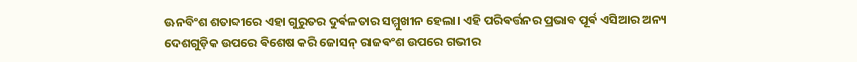ଊନବିଂଶ ଶତାବ୍ଦୀରେ ଏହା ଗୁରୁତର ଦୁର୍ଵଳତାର ସମ୍ମୁଖୀନ ହେଲା। ଏହି ପରିଵର୍ତ୍ତନର ପ୍ରଭାବ ପୂର୍ଵ ଏସିଆର ଅନ୍ୟ ଦେଶଗୁଡ଼ିକ ଉପରେ ଵିଶେଷ କରି ଜୋସନ୍ ରାଜଵଂଶ ଉପରେ ଗଭୀର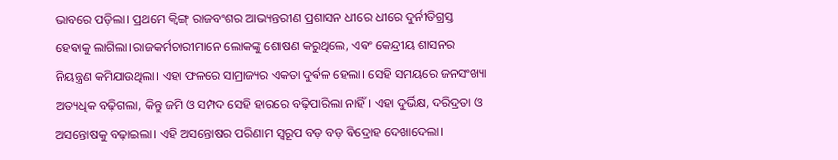ଭାବରେ ପଡ଼ିଲା। ପ୍ରଥମେ କ୍ଵିଙ୍ଗ୍ ରାଜବଂଶର ଆଭ୍ୟନ୍ତରୀଣ ପ୍ରଶାସନ ଧୀରେ ଧୀରେ ଦୁର୍ନୀତିଗ୍ରସ୍ତ ହେଵାକୁ ଲାଗିଲା।ରାଜକର୍ମଚାରୀମାନେ ଲୋକଙ୍କୁ ଶୋଷଣ କରୁଥିଲେ, ଏଵଂ କେନ୍ଦ୍ରୀୟ ଶାସନର ନିୟନ୍ତ୍ରଣ କମିଯାଉଥିଲା। ଏହା ଫଳରେ ସାମ୍ରାଜ୍ୟର ଏକତା ଦୁର୍ଵଳ ହେଲା। ସେହି ସମୟରେ ଜନସଂଖ୍ୟା ଅତ୍ୟଧିକ ବଢ଼ିଗଲା, କିନ୍ତୁ ଜମି ଓ ସମ୍ପଦ ସେହି ହାରରେ ବଢ଼ିପାରିଲା ନାହିଁ। ଏହା ଦୁର୍ଭିକ୍ଷ, ଦରିଦ୍ରତା ଓ ଅସନ୍ତୋଷକୁ ବଢ଼ାଇଲା। ଏହି ଅସନ୍ତୋଷର ପରିଣାମ ସ୍ୱରୂପ ବଡ଼ ବଡ଼ ଵିଦ୍ରୋହ ଦେଖାଦେଲା।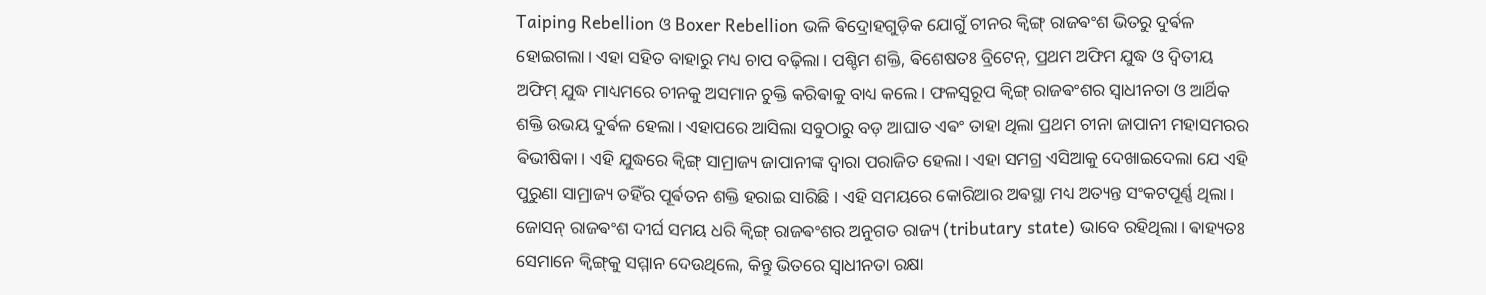Taiping Rebellion ଓ Boxer Rebellion ଭଳି ଵିଦ୍ରୋହଗୁଡ଼ିକ ଯୋଗୁଁ ଚୀନର କ୍ଵିଙ୍ଗ୍ ରାଜଵଂଶ ଭିତରୁ ଦୁର୍ଵଳ ହୋଇଗଲା। ଏହା ସହିତ ବାହାରୁ ମଧ୍ୟ ଚାପ ବଢ଼ିଲା। ପଶ୍ଚିମ ଶକ୍ତି, ଵିଶେଷତଃ ବ୍ରିଟେନ୍, ପ୍ରଥମ ଅଫିମ ଯୁଦ୍ଧ ଓ ଦ୍ଵିତୀୟ ଅଫିମ୍ ଯୁଦ୍ଧ ମାଧ୍ୟମରେ ଚୀନକୁ ଅସମାନ ଚୁକ୍ତି କରିଵାକୁ ବାଧ୍ୟ କଲେ। ଫଳସ୍ଵରୂପ କ୍ଵିଙ୍ଗ୍ ରାଜଵଂଶର ସ୍ୱାଧୀନତା ଓ ଆର୍ଥିକ ଶକ୍ତି ଉଭୟ ଦୁର୍ଵଳ ହେଲା। ଏହାପରେ ଆସିଲା ସବୁଠାରୁ ବଡ଼ ଆଘାତ ଏଵଂ ତାହା ଥିଲା ପ୍ରଥମ ଚୀନା ଜାପାନୀ ମହାସମରର ଵିଭୀଷିକା। ଏହି ଯୁଦ୍ଧରେ କ୍ଵିଙ୍ଗ୍ ସାମ୍ରାଜ୍ୟ ଜାପାନୀଙ୍କ ଦ୍ବାରା ପରାଜିତ ହେଲା। ଏହା ସମଗ୍ର ଏସିଆକୁ ଦେଖାଇଦେଲା ଯେ ଏହି ପୁରୁଣା ସାମ୍ରାଜ୍ୟ ତହିଁର ପୂର୍ଵତନ ଶକ୍ତି ହରାଇ ସାରିଛି । ଏହି ସମୟରେ କୋରିଆର ଅଵସ୍ଥା ମଧ୍ୟ ଅତ୍ୟନ୍ତ ସଂକଟପୂର୍ଣ୍ଣ ଥିଲା। ଜୋସନ୍ ରାଜଵଂଶ ଦୀର୍ଘ ସମୟ ଧରି କ୍ଵିଙ୍ଗ୍ ରାଜଵଂଶର ଅନୁଗତ ରାଜ୍ୟ (tributary state) ଭାବେ ରହିଥିଲା। ଵାହ୍ୟତଃ ସେମାନେ କ୍ଵିଙ୍ଗ୍‌କୁ ସମ୍ମାନ ଦେଉଥିଲେ, କିନ୍ତୁ ଭିତରେ ସ୍ୱାଧୀନତା ରକ୍ଷା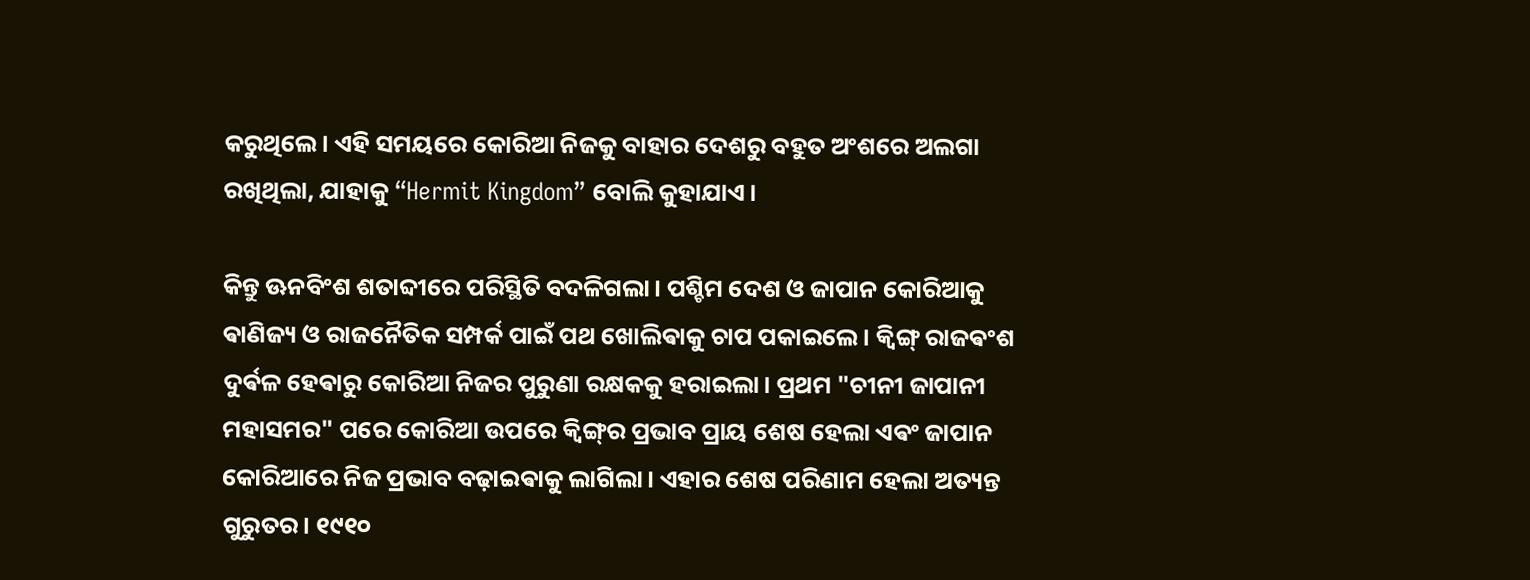କରୁଥିଲେ। ଏହି ସମୟରେ କୋରିଆ ନିଜକୁ ବାହାର ଦେଶରୁ ବହୁତ ଅଂଶରେ ଅଲଗା ରଖିଥିଲା, ଯାହାକୁ “Hermit Kingdom” ବୋଲି କୁହାଯାଏ।

କିନ୍ତୁ ଊନବିଂଶ ଶତାବ୍ଦୀରେ ପରିସ୍ଥିତି ବଦଳିଗଲା। ପଶ୍ଚିମ ଦେଶ ଓ ଜାପାନ କୋରିଆକୁ ଵାଣିଜ୍ୟ ଓ ରାଜନୈତିକ ସମ୍ପର୍କ ପାଇଁ ପଥ ଖୋଲିଵାକୁ ଚାପ ପକାଇଲେ। କ୍ଵିଙ୍ଗ୍ ରାଜଵଂଶ ଦୁର୍ଵଳ ହେଵାରୁ କୋରିଆ ନିଜର ପୁରୁଣା ରକ୍ଷକକୁ ହରାଇଲା। ପ୍ରଥମ "ଚୀନୀ ଜାପାନୀ ମହାସମର" ପରେ କୋରିଆ ଉପରେ କ୍ଵିଙ୍ଗ୍‌ର ପ୍ରଭାବ ପ୍ରାୟ ଶେଷ ହେଲା ଏଵଂ ଜାପାନ କୋରିଆରେ ନିଜ ପ୍ରଭାବ ବଢ଼ାଇଵାକୁ ଲାଗିଲା। ଏହାର ଶେଷ ପରିଣାମ ହେଲା ଅତ୍ୟନ୍ତ ଗୁରୁତର। ୧୯୧୦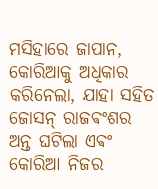ମସିହାରେ ଜାପାନ, କୋରିଆକୁ ଅଧିକାର କରିନେଲା, ଯାହା ସହିତ ଜୋସନ୍ ରାଜଵଂଶର ଅନ୍ତ ଘଟିଲା ଏଵଂ କୋରିଆ ନିଜର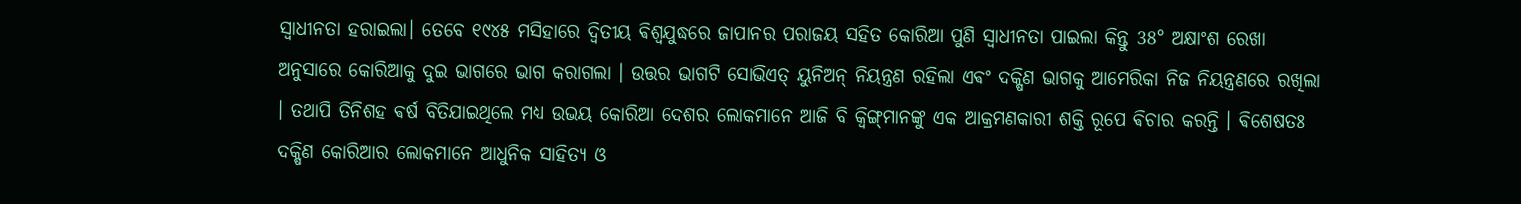ସ୍ୱାଧୀନତା ହରାଇଲା। ତେବେ ୧୯୪୫ ମସିହାରେ ଦ୍ଵିତୀୟ ଵିଶ୍ଵଯୁଦ୍ଧରେ ଜାପାନର ପରାଜୟ ସହିତ କୋରିଆ ପୁଣି ସ୍ୱାଧୀନତା ପାଇଲା କିନ୍ତୁ 38° ଅକ୍ଷାଂଶ ରେଖା ଅନୁସାରେ କୋରିଆକୁ ଦୁଇ ଭାଗରେ ଭାଗ କରାଗଲା । ଉତ୍ତର ଭାଗଟି ସୋଭିଏତ୍ ୟୁନିଅନ୍ ନିୟନ୍ତ୍ରଣ ରହିଲା ଏଵଂ ଦକ୍ଷିଣ ଭାଗକୁ ଆମେରିକା ନିଜ ନିୟନ୍ତ୍ରଣରେ ରଖିଲା । ତଥାପି ତିନିଶହ ଵର୍ଷ ବିତିଯାଇଥିଲେ ମଧ୍ୟ ଉଭୟ କୋରିଆ ଦେଶର ଲୋକମାନେ ଆଜି ବି କ୍ଵିଙ୍ଗ୍‌ମାନଙ୍କୁ ଏକ ଆକ୍ରମଣକାରୀ ଶକ୍ତି ରୂପେ ଵିଚାର କରନ୍ତି । ଵିଶେଷତଃ ଦକ୍ଷିଣ କୋରିଆର ଲୋକମାନେ ଆଧୁନିକ ସାହିତ୍ୟ ଓ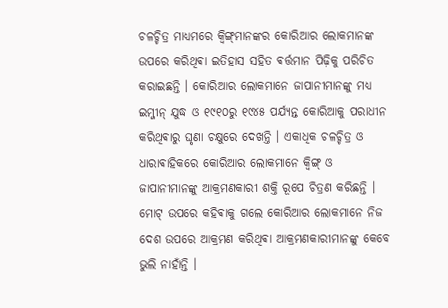ଚଳଚ୍ଚିତ୍ର ମାଧ୍ୟମରେ କ୍ଵିଙ୍ଗ୍‌ମାନଙ୍କର କୋରିଆର ଲୋକମାନଙ୍କ ଉପରେ କରିଥିଵା ଇତିହାସ ସହିତ ଵର୍ତ୍ତମାନ ପିଢ଼ିକୁ ପରିଚିତ କରାଇଛନ୍ତି ।‌ କୋରିଆର ଲୋକମାନେ ଜାପାନୀମାନଙ୍କୁ ମଧ୍ୟ ଇମ୍ଜୀନ୍ ଯୁଦ୍ଧ ଓ ୧୯୧୦ରୁ ୧୯୪୫ ପର୍ଯ୍ୟନ୍ତ କୋରିଆକୁ ପରାଧୀନ କରିଥିଵାରୁ ଘୃଣା ଚକ୍ଷୁରେ ଦେଖନ୍ତି । ଏକାଧିକ ଚଳଚ୍ଚିତ୍ର ଓ ଧାରାଵାହିକରେ କୋରିଆର ଲୋକମାନେ କ୍ଵିଙ୍ଗ୍ ଓ ଜାପାନୀମାନଙ୍କୁ ଆକ୍ରମଣକାରୀ ଶକ୍ତି ରୂପେ ଚିତ୍ରଣ କରିଛନ୍ତି । ମୋଟ୍ ଉପରେ କହିଵାକୁ ଗଲେ କୋରିଆର ଲୋକମାନେ ନିଜ ଦେଶ ଉପରେ ଆକ୍ରମଣ କରିଥିଵା ଆକ୍ରମଣକାରୀମାନଙ୍କୁ କେବେ ଭୁଲି ନାହାଁନ୍ତି ।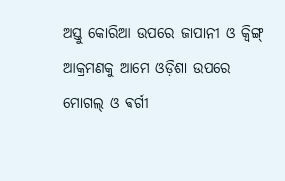ଅସ୍ତୁ କୋରିଆ ଉପରେ ଜାପାନୀ ଓ କ୍ଵିଙ୍ଗ୍‌ ଆକ୍ରମଣକୁ ଆମେ ଓଡ଼ିଶା ଉପରେ ମୋଗଲ୍ ଓ ଵର୍ଗୀ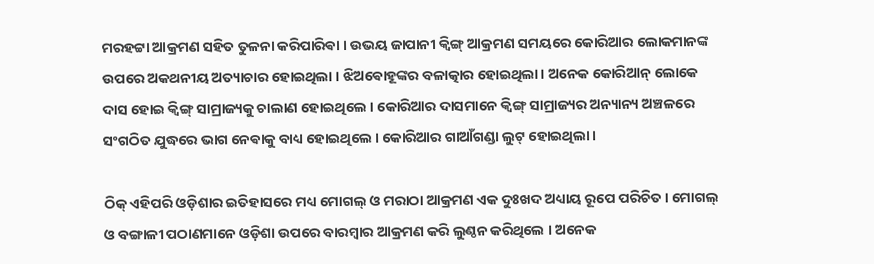ମରହଟ୍ଟା ଆକ୍ରମଣ ସହିତ ତୁଳନା କରିପାରିଵା । ଉଭୟ ଜାପାନୀ କ୍ଵିଙ୍ଗ୍ ଆକ୍ରମଣ ସମୟରେ କୋରିଆର ଲୋକମାନଙ୍କ ଉପରେ ଅକଥନୀୟ ଅତ୍ୟାଚାର ହୋଇଥିଲା । ଝିଅଵୋହୂଙ୍କର ବଳାତ୍କାର ହୋଇଥିଲା। ଅନେକ କୋରିଆନ୍ ଲୋକେ ଦାସ ହୋଇ କ୍ଵିଙ୍ଗ୍ ସାମ୍ରାଜ୍ୟକୁ ଚାଲାଣ ହୋଇଥିଲେ । କୋରିଆର ଦାସମାନେ କ୍ଵିଙ୍ଗ୍ ସାମ୍ରାଜ୍ୟର ଅନ୍ୟାନ୍ୟ ଅଞ୍ଚଳରେ ସଂଗଠିତ ଯୁଦ୍ଧରେ ଭାଗ ନେଵାକୁ ବାଧ୍ୟ ହୋଇଥିଲେ । କୋରିଆର ଗାଆଁଗଣ୍ଡା ଲୁଟ୍ ହୋଇଥିଲା ।

ଠିକ୍ ଏହିପରି ଓଡ଼ିଶାର ଇତିହାସରେ ମଧ୍ୟ ମୋଗଲ୍ ଓ ମରାଠା ଆକ୍ରମଣ ଏକ ଦୁଃଖଦ ଅଧ୍ୟାୟ ରୂପେ ପରିଚିତ। ମୋଗଲ୍ ଓ ବଙ୍ଗାଳୀ ପଠାଣମାନେ ଓଡ଼ିଶା ଉପରେ ବାରମ୍ବାର ଆକ୍ରମଣ କରି ଲୁଣ୍ଠନ କରିଥିଲେ । ଅନେକ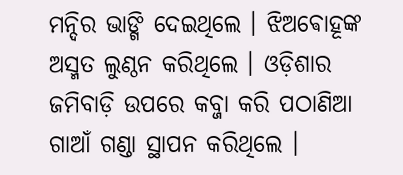ମନ୍ଦିର ଭାଙ୍ଗି ଦେଇଥିଲେ । ଝିଅଵୋହୂଙ୍କ ଅସ୍ମତ ଲୁଣ୍ଠନ କରିଥିଲେ । ଓଡ଼ିଶାର ଜମିବାଡ଼ି ଉପରେ କବ୍ଜା କରି ପଠାଣିଆ ଗାଆଁ ଗଣ୍ଡା ସ୍ଥାପନ କରିଥିଲେ ।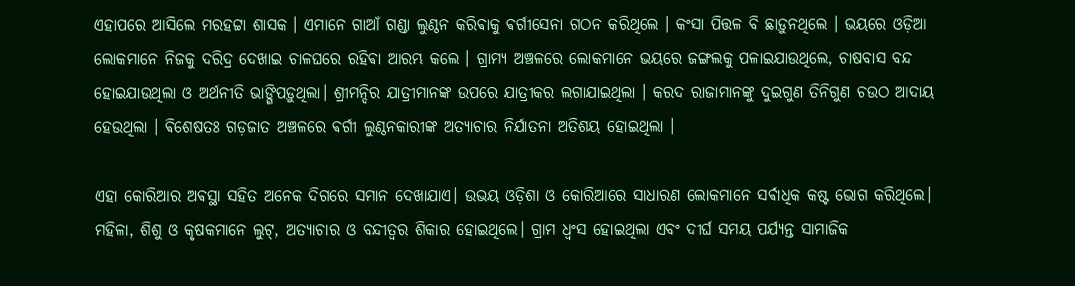ଏହାପରେ ଆସିଲେ ମରହଟ୍ଟା ଶାସକ । ଏମାନେ ଗାଆଁ ଗଣ୍ଡା ଲୁଣ୍ଠନ କରିଵାକୁ ଵର୍ଗୀସେନା ଗଠନ କରିଥିଲେ । କଂସା ପିତ୍ତଳ ବି ଛାଡ଼ୁନଥିଲେ । ଭୟରେ ଓଡ଼ିଆ ଲୋକମାନେ ନିଜକୁ ଦରିଦ୍ର ଦେଖାଇ ଚାଳଘରେ ରହିଵା ଆରମ୍ଭ କଲେ । ଗ୍ରାମ୍ୟ ଅଞ୍ଚଳରେ ଲୋକମାନେ ଭୟରେ ଜଙ୍ଗଲକୁ ପଳାଇଯାଉଥିଲେ, ଚାଷବାସ ବନ୍ଦ ହୋଇଯାଉଥିଲା ଓ ଅର୍ଥନୀତି ଭାଙ୍ଗିପଡ଼ୁଥିଲା। ଶ୍ରୀମନ୍ଦିର ଯାତ୍ରୀମାନଙ୍କ ଉପରେ ଯାତ୍ରୀକର ଲଗାଯାଇଥିଲା । କରଦ ରାଜାମାନଙ୍କୁ ଦୁଇଗୁଣ ତିନିଗୁଣ ଚଉଠ ଆଦାୟ ହେଉଥିଲା । ଵିଶେଷତଃ ଗଡ଼ଜାତ ଅଞ୍ଚଳରେ ଵର୍ଗୀ ଲୁଣ୍ଠନକାରୀଙ୍କ ଅତ୍ୟାଚାର ନିର୍ଯାତନା ଅତିଶୟ ହୋଇଥିଲା ।

ଏହା କୋରିଆର ଅଵସ୍ଥା ସହିତ ଅନେକ ଦିଗରେ ସମାନ ଦେଖାଯାଏ। ଉଭୟ ଓଡ଼ିଶା ଓ କୋରିଆରେ ସାଧାରଣ ଲୋକମାନେ ସର୍ଵାଧିକ କଷ୍ଟ ଭୋଗ କରିଥିଲେ। ମହିଳା, ଶିଶୁ ଓ କୃଷକମାନେ ଲୁଟ୍, ଅତ୍ୟାଚାର ଓ ବନ୍ଦୀତ୍ୱର ଶିକାର ହୋଇଥିଲେ। ଗ୍ରାମ ଧ୍ୱଂସ ହୋଇଥିଲା ଏବଂ ଦୀର୍ଘ ସମୟ ପର୍ଯ୍ୟନ୍ତ ସାମାଜିକ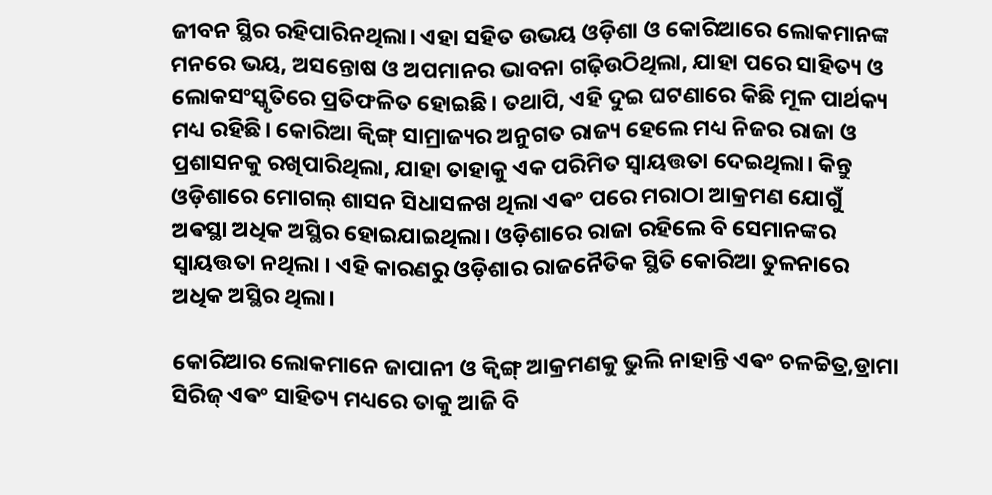ଜୀବନ ସ୍ଥିର ରହିପାରିନଥିଲା। ଏହା ସହିତ ଉଭୟ ଓଡ଼ିଶା ଓ କୋରିଆରେ ଲୋକମାନଙ୍କ ମନରେ ଭୟ, ଅସନ୍ତୋଷ ଓ ଅପମାନର ଭାବନା ଗଢ଼ିଉଠିଥିଲା, ଯାହା ପରେ ସାହିତ୍ୟ ଓ ଲୋକସଂସ୍କୃତିରେ ପ୍ରତିଫଳିତ ହୋଇଛି। ତଥାପି, ଏହି ଦୁଇ ଘଟଣାରେ କିଛି ମୂଳ ପାର୍ଥକ୍ୟ ମଧ୍ୟ ରହିଛି। କୋରିଆ କ୍ୱିଙ୍ଗ୍ ସାମ୍ରାଜ୍ୟର ଅନୁଗତ ରାଜ୍ୟ ହେଲେ ମଧ୍ୟ ନିଜର ରାଜା ଓ ପ୍ରଶାସନକୁ ରଖିପାରିଥିଲା, ଯାହା ତାହାକୁ ଏକ ପରିମିତ ସ୍ୱାୟତ୍ତତା ଦେଇଥିଲା। କିନ୍ତୁ ଓଡ଼ିଶାରେ ମୋଗଲ୍ ଶାସନ ସିଧାସଳଖ ଥିଲା ଏଵଂ ପରେ ମରାଠା ଆକ୍ରମଣ ଯୋଗୁଁ ଅଵସ୍ଥା ଅଧିକ ଅସ୍ଥିର ହୋଇଯାଇଥିଲା। ଓଡ଼ିଶାରେ ରାଜା ରହିଲେ ବି ସେମାନଙ୍କର ସ୍ଵାୟତ୍ତତା ନଥିଲା ‌। ଏହି କାରଣରୁ ଓଡ଼ିଶାର ରାଜନୈତିକ ସ୍ଥିତି କୋରିଆ ତୁଳନାରେ ଅଧିକ ଅସ୍ଥିର ଥିଲା।

କୋରିଆର ଲୋକମାନେ ଜାପାନୀ ଓ କ୍ଵିଙ୍ଗ୍‌ ଆକ୍ରମଣକୁ ଭୁଲି ନାହାନ୍ତି ଏଵଂ ଚଳଚ୍ଚିତ୍ର,ଡ୍ରାମା ସିରିଜ୍ ଏଵଂ ସାହିତ୍ୟ ମଧ୍ୟରେ ତାକୁ ଆଜି ବି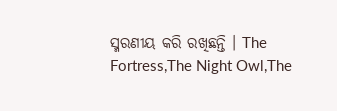ସ୍ମରଣୀୟ କରି ରଖିଛନ୍ତି ‌।‌ The Fortress,The Night Owl,The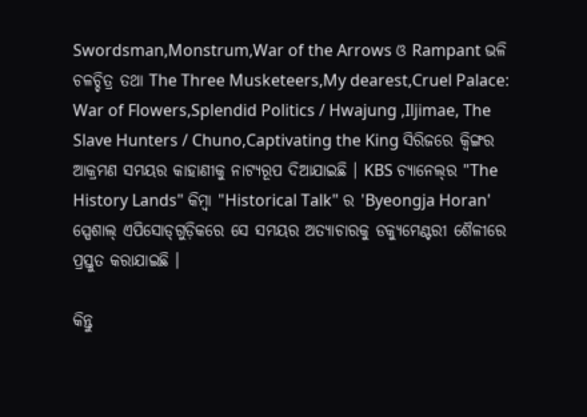Swordsman,Monstrum,War of the Arrows ଓ Rampant ଭଳି ଚଳଚ୍ଚିତ୍ର ତଥା The Three Musketeers,My dearest,Cruel Palace: War of Flowers,Splendid Politics / Hwajung ,Iljimae, The Slave Hunters / Chuno,Captivating the King ସିରିଜରେ କ୍ଵିଙ୍ଗର ଆକ୍ରମଣ ସମୟର କାହାଣୀକୁ ନାଟ୍ୟରୂପ ଦିଆଯାଇଛି । KBS ଚ୍ୟାନେଲ୍‌ର "The History Lands" କିମ୍ବା "Historical Talk" ର 'Byeongja Horan' ସ୍ପେଶାଲ୍ ଏପିସୋଡ୍‌ଗୁଡ଼ିକରେ ସେ ସମୟର ଅତ୍ୟାଚାରକୁ ଡକ୍ୟୁମେଣ୍ଟରୀ ଶୈଳୀରେ ପ୍ରସ୍ତୁତ କରାଯାଇଛି ।

କିନ୍ତୁ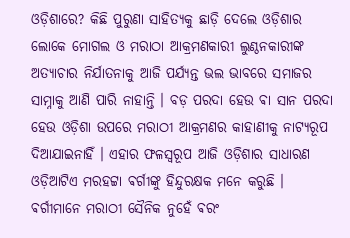ଓଡ଼ିଶାରେ? କିଛି ପୁରୁଣା ସାହିତ୍ୟକୁ ଛାଡ଼ି ଦେଲେ ଓଡ଼ିଶାର ଲୋକେ ମୋଗଲ ଓ ମରାଠା ଆକ୍ରମଣକାରୀ ଲୁଣ୍ଠନକାରୀଙ୍କ ଅତ୍ୟାଚାର ନିର୍ଯାତନାକୁ ଆଜି ପର୍ଯ୍ୟନ୍ତ ଭଲ ଭାବରେ ସମାଜର ସାମ୍ନାକୁ ଆଣି ପାରି ନାହାନ୍ତି । ବଡ଼ ପରଦା ହେଉ ଵା ସାନ ପରଦା ହେଉ ଓଡ଼ିଶା ଉପରେ ମରାଠୀ ଆକ୍ରମଣର କାହାଣୀକୁ ନାଟ୍ୟରୂପ ଦିଆଯାଇନାହିଁ । ଏହାର ଫଳସ୍ୱରୂପ ଆଜି ଓଡ଼ିଶାର ସାଧାରଣ ଓଡ଼ିଆଟିଏ ମରହଟ୍ଟା ଵର୍ଗୀଙ୍କୁ ହିନ୍ଦୁରକ୍ଷକ ମନେ କରୁଛି । ଵର୍ଗୀମାନେ ମରାଠୀ ସୈନିକ ନୁହେଁ ଵରଂ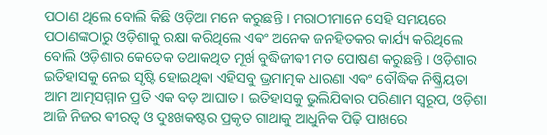ପଠାଣ ଥିଲେ ବୋଲି କିଛି ଓଡ଼ିଆ ମନେ କରୁଛନ୍ତି । ମରାଠୀମାନେ ସେହି ସମୟରେ ପଠାଣଙ୍କଠାରୁ ଓଡ଼ିଶାକୁ ରକ୍ଷା କରିଥିଲେ ଏଵଂ ଅନେକ ଜନହିତକର କାର୍ଯ୍ୟ କରିଥିଲେ ବୋଲି ଓଡ଼ିଶାର କେତେକ ତଥାକଥିତ ମୂର୍ଖ ବୁଦ୍ଧିଜୀଵୀ ମତ ପୋଷଣ କରୁଛନ୍ତି । ଓଡ଼ିଶାର ଇତିହାସକୁ ନେଇ ସୃଷ୍ଟି ହୋଇଥିଵା ଏହିସବୁ ଭ୍ରମାତ୍ମକ ଧାରଣା ଏଵଂ ବୌଦ୍ଧିକ ନିଷ୍କ୍ରିୟତା ଆମ ଆତ୍ମସମ୍ମାନ ପ୍ରତି ଏକ ବଡ଼ ଆଘାତ। ଇତିହାସକୁ ଭୁଲିଯିଵାର ପରିଣାମ ସ୍ୱରୂପ, ଓଡ଼ିଶା ଆଜି ନିଜର ଵୀରତ୍ୱ ଓ ଦୁଃଖକଷ୍ଟର ପ୍ରକୃତ ଗାଥାକୁ ଆଧୁନିକ ପିଢ଼ି ପାଖରେ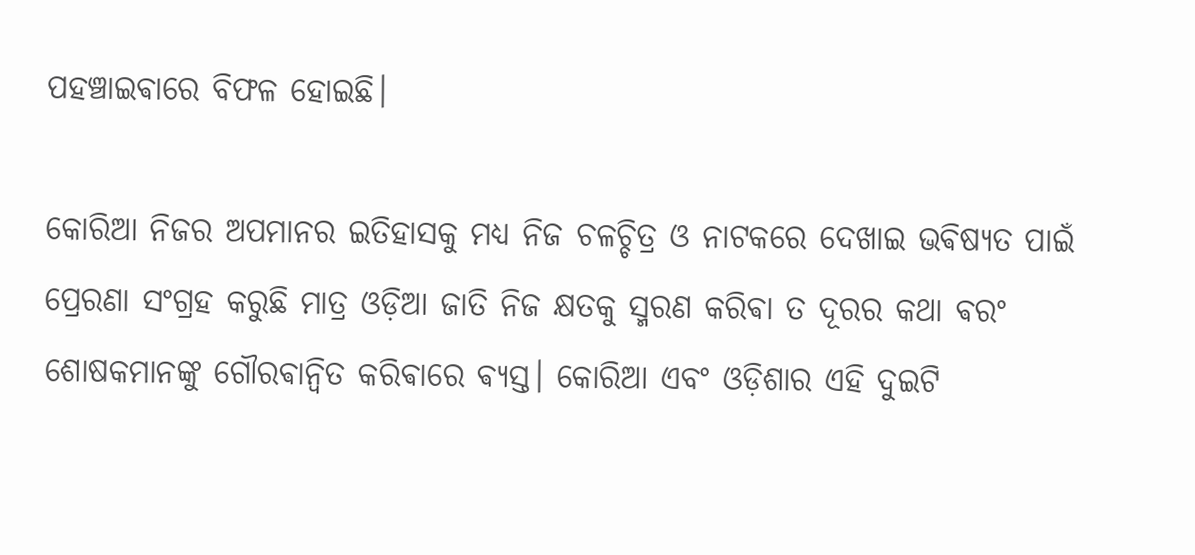ପହଞ୍ଚାଇଵାରେ ବିଫଳ ହୋଇଛି।

କୋରିଆ ନିଜର ଅପମାନର ଇତିହାସକୁ ମଧ୍ୟ ନିଜ ଚଳଚ୍ଚିତ୍ର ଓ ନାଟକରେ ଦେଖାଇ ଭଵିଷ୍ୟତ ପାଇଁ ପ୍ରେରଣା ସଂଗ୍ରହ କରୁଛି ମାତ୍ର ଓଡ଼ିଆ ଜାତି ନିଜ କ୍ଷତକୁ ସ୍ମରଣ କରିଵା ତ ଦୂରର କଥା ଵରଂ ଶୋଷକମାନଙ୍କୁ ଗୌରଵାନ୍ୱିତ କରିଵାରେ ଵ୍ୟସ୍ତ। କୋରିଆ ଏବଂ ଓଡ଼ିଶାର ଏହି ଦୁଇଟି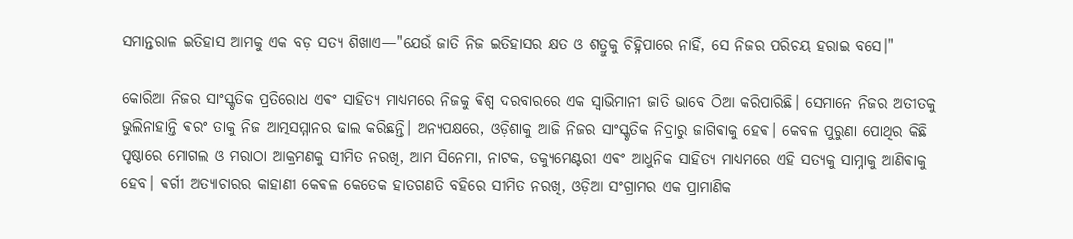ସମାନ୍ତରାଳ ଇତିହାସ ଆମକୁ ଏକ ବଡ଼ ସତ୍ୟ ଶିଖାଏ—"ଯେଉଁ ଜାତି ନିଜ ଇତିହାସର କ୍ଷତ ଓ ଶତ୍ରୁକୁ ଚିହ୍ନିପାରେ ନାହିଁ, ସେ ନିଜର ପରିଚୟ ହରାଇ ବସେ।"

କୋରିଆ ନିଜର ସାଂସ୍କୃତିକ ପ୍ରତିରୋଧ ଏଵଂ ସାହିତ୍ୟ ମାଧ୍ୟମରେ ନିଜକୁ ଵିଶ୍ୱ ଦରବାରରେ ଏକ ସ୍ୱାଭିମାନୀ ଜାତି ଭାବେ ଠିଆ କରିପାରିଛି। ସେମାନେ ନିଜର ଅତୀତକୁ ଭୁଲିନାହାନ୍ତି ଵରଂ ତାକୁ ନିଜ ଆତ୍ମସମ୍ମାନର ଢାଲ କରିଛନ୍ତି। ଅନ୍ୟପକ୍ଷରେ, ଓଡ଼ିଶାକୁ ଆଜି ନିଜର ସାଂସ୍କୃତିକ ନିଦ୍ରାରୁ ଜାଗିଵାକୁ ହେଵ। କେବଳ ପୁରୁଣା ପୋଥିର କିଛି ପୃଷ୍ଠାରେ ମୋଗଲ ଓ ମରାଠା ଆକ୍ରମଣକୁ ସୀମିତ ନରଖି, ଆମ ସିନେମା, ନାଟକ, ଡକ୍ୟୁମେଣ୍ଟରୀ ଏଵଂ ଆଧୁନିକ ସାହିତ୍ୟ ମାଧ୍ୟମରେ ଏହି ସତ୍ୟକୁ ସାମ୍ନାକୁ ଆଣିଵାକୁ ହେବ। ଵର୍ଗୀ ଅତ୍ୟାଚାରର କାହାଣୀ କେଵଳ କେତେକ ହାତଗଣତି ବହିରେ ସୀମିତ ନରଖି, ଓଡ଼ିଆ ସଂଗ୍ରାମର ଏକ ପ୍ରାମାଣିକ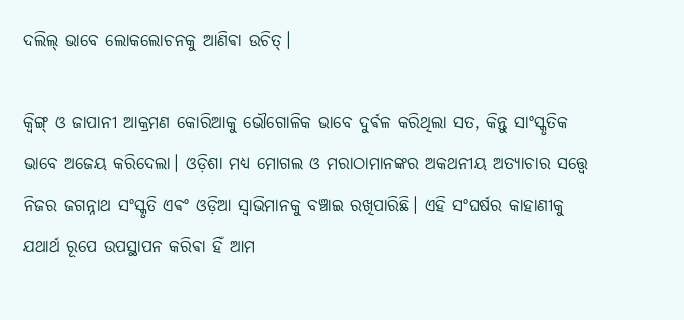ଦଲିଲ୍ ଭାବେ ଲୋକଲୋଚନକୁ ଆଣିଵା ଉଚିତ୍।

କ୍ୱିଙ୍ଗ୍ ଓ ଜାପାନୀ ଆକ୍ରମଣ କୋରିଆକୁ ଭୌଗୋଳିକ ଭାବେ ଦୁର୍ଵଳ କରିଥିଲା ସତ, କିନ୍ତୁ ସାଂସ୍କୃତିକ ଭାବେ ଅଜେୟ କରିଦେଲା। ଓଡ଼ିଶା ମଧ୍ୟ ମୋଗଲ ଓ ମରାଠାମାନଙ୍କର ଅକଥନୀୟ ଅତ୍ୟାଚାର ସତ୍ତ୍ୱେ ନିଜର ଜଗନ୍ନାଥ ସଂସ୍କୃତି ଏଵଂ ଓଡ଼ିଆ ସ୍ଵାଭିମାନକୁ ବଞ୍ଚାଇ ରଖିପାରିଛି। ଏହି ସଂଘର୍ଷର କାହାଣୀକୁ ଯଥାର୍ଥ ରୂପେ ଉପସ୍ଥାପନ କରିଵା ହିଁ ଆମ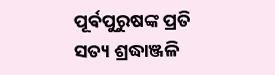ପୂର୍ଵପୁରୁଷଙ୍କ ପ୍ରତି ସତ୍ୟ ଶ୍ରଦ୍ଧାଞ୍ଜଳି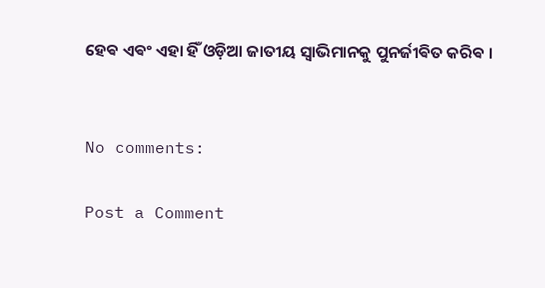ହେଵ ଏଵଂ ଏହା ହିଁ ଓଡ଼ିଆ ଜାତୀୟ ସ୍ୱାଭିମାନକୁ ପୁନର୍ଜୀଵିତ କରିଵ ।


No comments:

Post a Comment